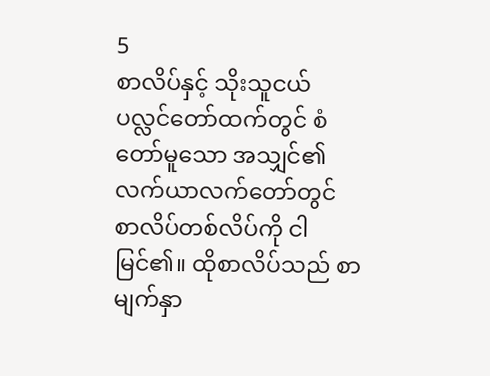5
စာလိပ်နှင့် သိုးသူငယ်
ပလ္လင်တော်ထက်တွင် စံတော်မူသော အသျှင်၏ လက်ယာလက်တော်တွင် စာလိပ်တစ်လိပ်ကို ငါမြင်၏။ ထိုစာလိပ်သည် စာမျက်နှာ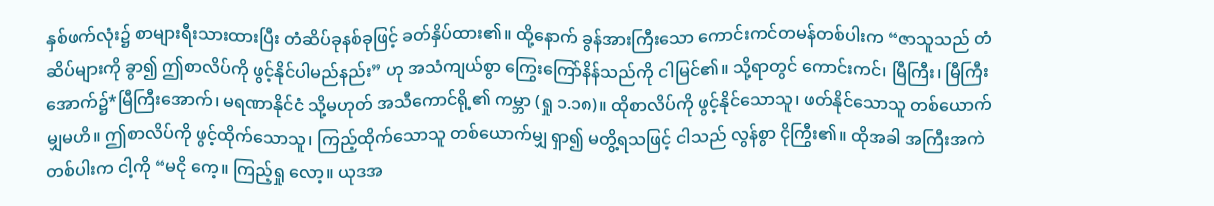နှစ်ဖက်လုံး၌ စာများရီးသားထားပြီး တံဆိပ်ခုနစ်ခုဖြင့် ခတ်နှိပ်ထား၏။ ထို့နောက် ခွန်အားကြီးသော ကောင်းကင်တမန်တစ်ပါးက “ဇာသူသည် တံဆိပ်များကို ခွာ၍ ဤစာလိပ်ကို ဖွင့်နိုင်ပါမည်နည်း” ဟု အသံကျယ်စွာ ကြွေးကြော်နိန်သည်ကို ငါမြင်၏။ သို့ရာတွင် ကောင်းကင်၊ မြီကြီး၊ မြီကြီးအောက်၌*မြီကြီးအောက်၊ မရဏာနိုင်ငံ သို့မဟုတ် အသီကောင်ရို့၏ ကမ္ဘာ (ရှု ၁.၁၈)။ ထိုစာလိပ်ကို ဖွင့်နိုင်သောသူ၊ ဖတ်နိုင်သောသူ တစ်ယောက်မျှမဟိ။ ဤစာလိပ်ကို ဖွင့်ထိုက်သောသူ၊ ကြည့်ထိုက်သောသူ တစ်ယောက်မျှ ရှာ၍ မတွိ့ရသဖြင့် ငါသည် လွန်စွာ ငိုကြွီး၏။ ထိုအခါ အကြီးအကဲတစ်ပါးက ငါ့ကို “မငို ကေ့။ ကြည့်ရှု လော့။ ယုဒအ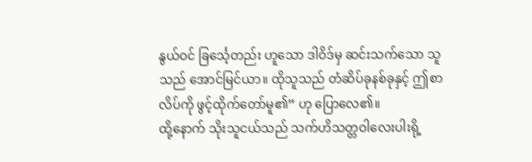နွယ်ဝင် ခြင်္သေ့တည်း ဟူသော ဒါဝိဒ်မှ ဆင်းသက်သော သူသည် အောင်မြင်ယာ။ ထိုသူသည် တံဆိပ်ခုနစ်ခုနှင့် ဤစာလိပ်ကို ဖွင့်ထိုက်တော်မူ၏” ဟု ပြောလေ၏။
ထို့နောက် သိုးသူငယ်သည် သက်ဟိသတ္တဝါလေးပါးရို့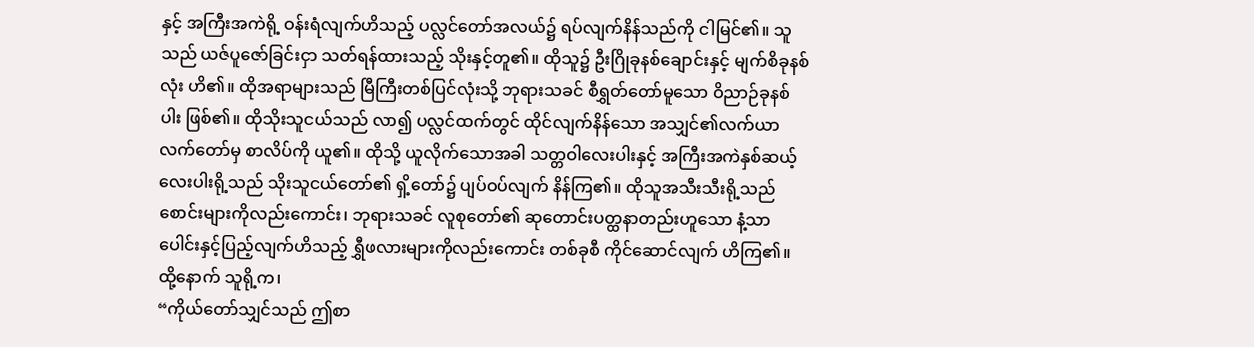နှင့် အကြီးအကဲရို့ ဝန်းရံလျက်ဟိသည့် ပလ္လင်တော်အလယ်၌ ရပ်လျက်နိန်သည်ကို ငါမြင်၏။ သူသည် ယဇ်ပူဇော်ခြင်းငှာ သတ်ရန်ထားသည့် သိုးနှင့်တူ၏။ ထိုသူ၌ ဦးဂြိုခုနစ်ချောင်းနှင့် မျက်စိခုနစ်လုံး ဟိ၏။ ထိုအရာများသည် မြီကြီးတစ်ပြင်လုံးသို့ ဘုရားသခင် စီရွှတ်တော်မူသော ဝိညာဉ်ခုနစ်ပါး ဖြစ်၏။ ထိုသိုးသူငယ်သည် လာ၍ ပလ္လင်ထက်တွင် ထိုင်လျက်နိန်သော အသျှင်၏လက်ယာလက်တော်မှ စာလိပ်ကို ယူ၏။ ထိုသို့ ယူလိုက်သောအခါ သတ္တဝါလေးပါးနှင့် အကြီးအကဲနှစ်ဆယ့်လေးပါးရို့သည် သိုးသူငယ်တော်၏ ရှိ့တော်၌ ပျပ်ဝပ်လျက် နိန်ကြ၏။ ထိုသူအသီးသီးရို့သည် စောင်းများကိုလည်းကောင်း၊ ဘုရားသခင် လူစုတော်၏ ဆုတောင်းပတ္ထနာတည်းဟူသော နံ့သာပေါင်းနှင့်ပြည့်လျက်ဟိသည့် ရွှီဖလားများကိုလည်းကောင်း တစ်ခုစီ ကိုင်ဆောင်လျက် ဟိကြ၏။ ထို့နောက် သူရို့က၊
“ကိုယ်တော်သျှင်သည် ဤစာ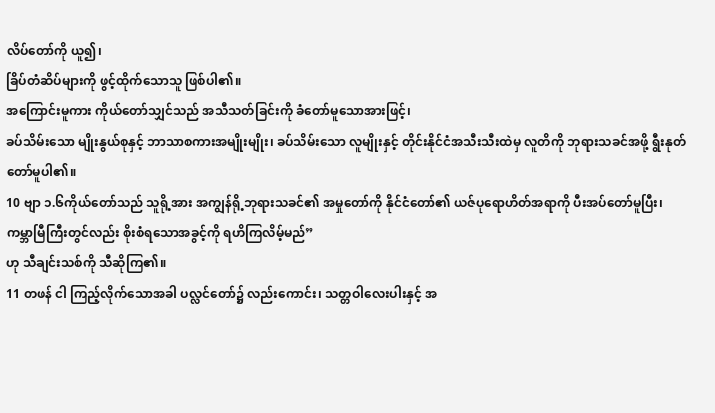လိပ်တော်ကို ယူ၍၊
ခြိပ်တံဆိပ်များကို ဖွင့်ထိုက်သောသူ ဖြစ်ပါ၏။
အကြောင်းမူကား ကိုယ်တော်သျှင်သည် အသီသတ်ခြင်းကို ခံတော်မူသောအားဖြင့်၊
ခပ်သိမ်းသော မျိုးနွယ်စုနှင့် ဘာသာစကားအမျိုးမျိုး၊ ခပ်သိမ်းသော လူမျိုးနှင့် တိုင်းနိုင်ငံအသီးသီးထဲမှ လူတိကို ဘုရားသခင်အဖို့ ရွီးနုတ်တော်မူပါ၏။
10 ဗျာ ၁.၆ကိုယ်တော်သည် သူရို့အား အကျွန်ရို့ဘုရားသခင်၏ အမှုတော်ကို နိုင်ငံတော်၏ ယဇ်ပုရောဟိတ်အရာကို ပီးအပ်တော်မူပြီး၊
ကမ္ဘာမြီကြီးတွင်လည်း စိုးစံရသောအခွင့်ကို ရဟိကြလိမ့်မည်”
ဟု သီချင်းသစ်ကို သီဆိုကြ၏။
11 တဖန် ငါ ကြည့်လိုက်သောအခါ ပလ္လင်တော်၌ လည်းကောင်း၊ သတ္တဝါလေးပါးနှင့် အ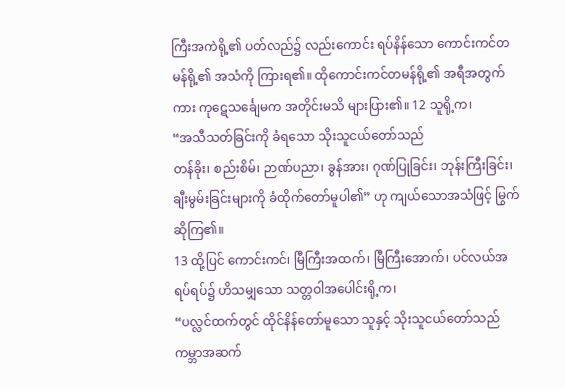ကြီးအကဲရို့၏ ပတ်လည်၌ လည်းကောင်း ရပ်နိန်သော ကောင်းကင်တမန်ရို့၏ အသံကို ကြားရ၏။ ထိုကောင်းကင်တမန်ရို့၏ အရီအတွက်ကား ကုဋေသင်္ချေမက အတိုင်းမသိ များပြား၏။ 12 သူရို့က၊
“အသီသတ်ခြင်းကို ခံရသော သိုးသူငယ်တော်သည်
တန်ခိုး၊ စည်းစိမ်၊ ဉာဏ်ပညာ၊ ခွန်အား၊ ဂုဏ်ပြုခြင်း၊ ဘုန်းကြီးခြင်း၊
ချီးမွမ်းခြင်းများကို ခံထိုက်တော်မူပါ၏” ဟု ကျယ်သောအသံဖြင့် မြွက်ဆိုကြ၏။
13 ထို့ပြင် ကောင်းကင်၊ မြီကြီးအထက်၊ မြီကြီးအောက်၊ ပင်လယ်အရပ်ရပ်၌ ဟိသမျှသော သတ္တဝါအပေါင်းရို့က၊
“ပလ္လင်ထက်တွင် ထိုင်နိန်တော်မူသော သူနှင့် သိုးသူငယ်တော်သည်
ကမ္ဘာအဆက်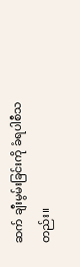ဆက် ချီးမွမ်းခြင်းကို ခံရပါစီသတည်း။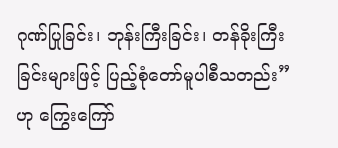ဂုဏ်ပြုခြင်း၊ ဘုန်းကြီးခြင်း၊ တန်ခိုးကြီးခြင်းများဖြင့် ပြည့်စုံတော်မူပါစီသတည်း” ဟု ကြွေးကြော်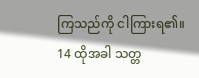ကြသည်ကို ငါကြားရ၏။
14 ထိုအခါ သတ္တ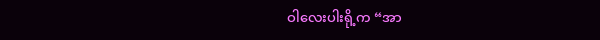ဝါလေးပါးရို့က “အာ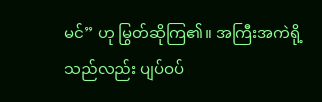မင်” ဟု မြွတ်ဆိုကြ၏။ အကြီးအကဲရို့သည်လည်း ပျပ်ဝပ်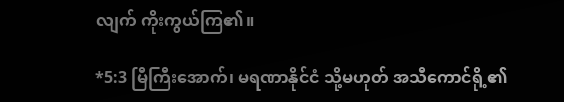လျက် ကိုးကွယ်ကြ၏။

*5:3 မြီကြီးအောက်၊ မရဏာနိုင်ငံ သို့မဟုတ် အသီကောင်ရို့၏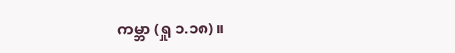ကမ္ဘာ (ရှု ၁.၁၈)။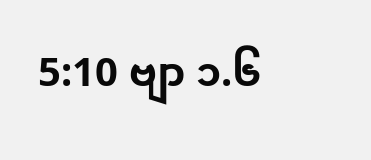5:10 ဗျာ ၁.၆